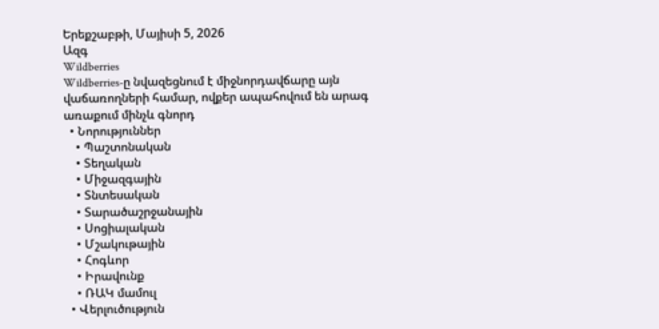Երեքշաբթի, Մայիսի 5, 2026
Ազգ
Wildberries
Wildberries-ը նվազեցնում է միջնորդավճարը այն վաճառողների համար, ովքեր ապահովում են արագ առաքում մինչև գնորդ
  • Նորություններ
    • Պաշտոնական
    • Տեղական
    • Միջազգային
    • Տնտեսական
    • Տարածաշրջանային
    • Սոցիալական
    • Մշակութային
    • Հոգևոր
    • Իրավունք
    • ՌԱԿ մամուլ
  • Վերլուծություն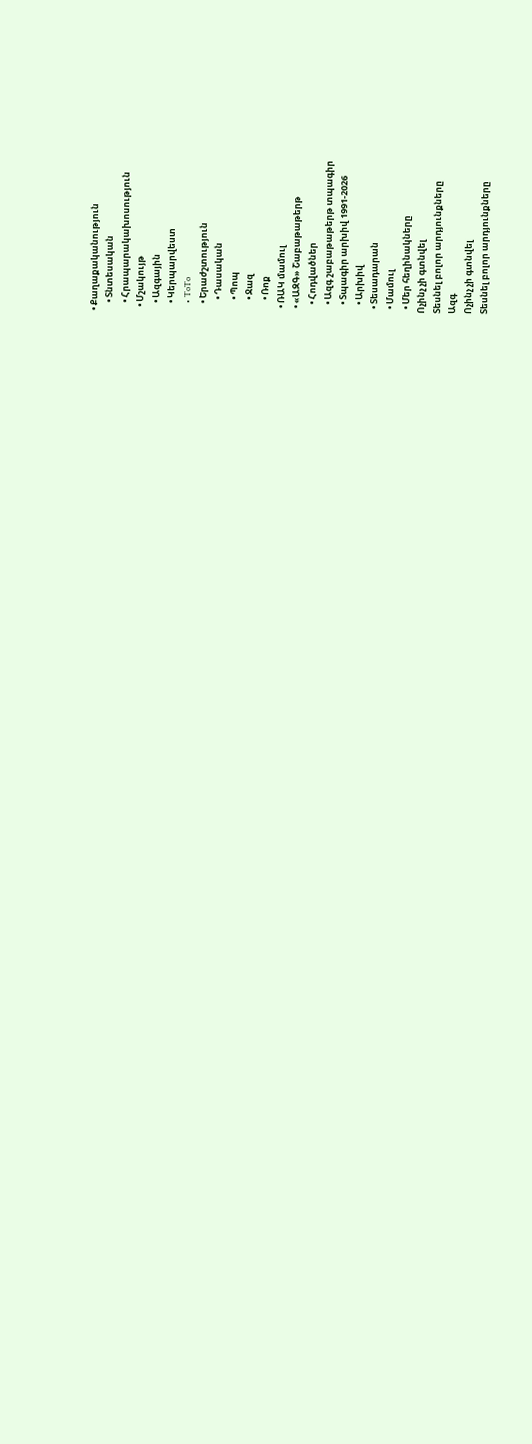• Քաղաքականություն
    • Տնտեսական
    • Հրապարակախոսություն
  • Մշակույթ
    • Ազգային
    • Կերպարվեստ
    • ToTo
    • Երաժշտություն
      • Դասական
      • Պոպ
      • Ջազ
      • Ռոք
  • ՌԱԿ մամուլ
  • «ԱԶԳ» Շաբաթաթերթ
    • Հոդվածներ
    • Ազգ շաբաթաթերթ տպագիր
    • Տպագիր արխիվ 1991-2026
    • Արխիվ
  • Տեսադարան
  • Մամուլ
  • Մեր հեղինակները
Ոչինչ չի գտնվել
Տեսնել բոլոր արդյունքները
Ազգ
Ոչինչ չի գտնվել
Տեսնել բոլոր արդյունքները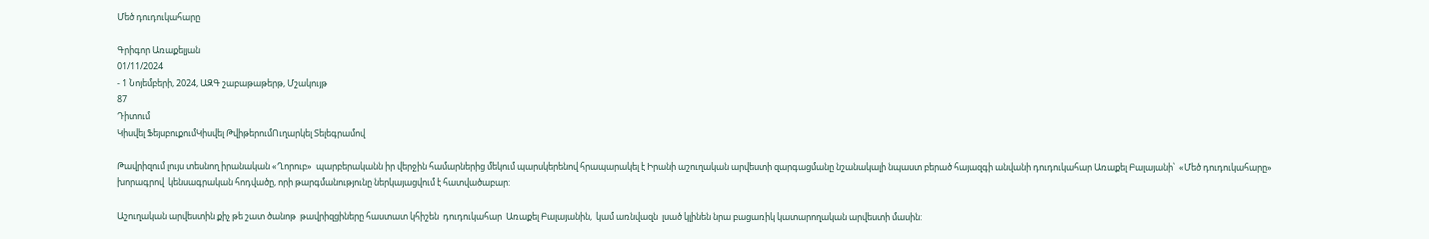Մեծ դուդուկահարը

Գրիգոր Առաքելյան
01/11/2024
- 1 Նոյեմբերի, 2024, ԱԶԳ շաբաթաթերթ, Մշակույթ
87
Դիտում
Կիսվել ՖեյսբուքումԿիսվել ԹվիթերումՈւղարկել Տելեգրամով

Թավրիզում լույս տեսնող իրանական «Ղորուբ»  պարբերականն իր վերջին համարներից մեկում պարսկերենով հրապարակել է Իրանի աշուղական արվեստի զարգացմանը նշանակալի նպաստ բերած հայազգի անվանի դուդուկահար Առաքել Բալայանի՝  «Մեծ դուդուկահարը»  խորագրով  կենսագրական հոդվածը, որի թարգմանությունը ներկայացվում է հատվածաբար:

Աշուղական արվեստին քիչ թե շատ ծանոթ  թավրիզցիները հաստատ կհիշեն  դուդուկահար  Առաքել Բալայանին,  կամ առնվազն  լսած կլինեն նրա բացառիկ կատարողական արվեստի մասին: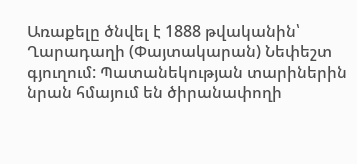Առաքելը ծնվել է 1888 թվականին՝ Ղարադաղի (Փայտակարան) Նեփեշտ գյուղում: Պատանեկության տարիներին նրան հմայում են ծիրանափողի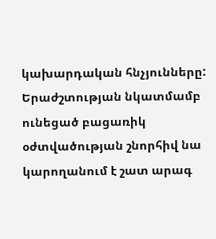կախարդական հնչյունները: Երաժշտության նկատմամբ ունեցած բացառիկ օժտվածության շնորհիվ նա կարողանում է շատ արագ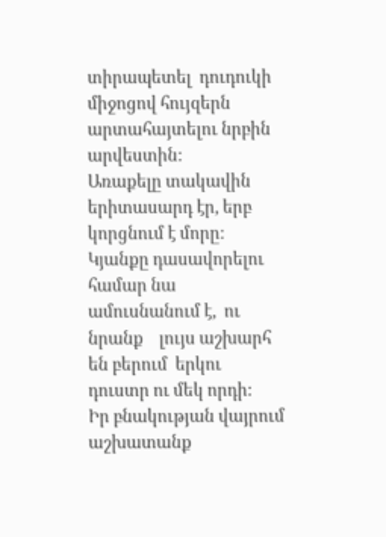տիրապետել  դուդուկի  միջոցով հույզերն արտահայտելու նրբին արվեստին:
Առաքելը տակավին երիտասարդ էր, երբ կորցնում է մորը: Կյանքը դասավորելու համար նա ամուսնանում է,  ու  նրանք    լույս աշխարհ են բերում  երկու դուստր ու մեկ որդի:
Իր բնակության վայրում  աշխատանք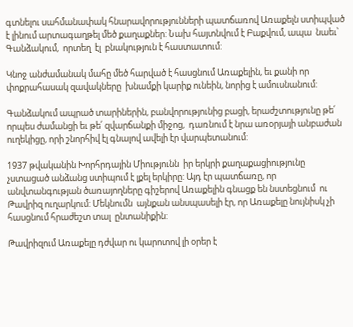գտնելու սահմանափակ հնարավորությունների պատճառով Առաքելն ստիպված է լինում արտագաղթել մեծ քաղաքներ: Նախ հայտնվում է Բաքվում, ապա  նաեւ՝  Գանձակում,  որտեղ  էլ  բնակություն է հաստատում:

Կնոջ անժամանակ մահը մեծ հարված է հասցնում Առաքելին, եւ քանի որ  փոքրահասակ զավակները  խնամքի կարիք ունեին, նորից է ամուսնանում:

Գանձակում ապրած տարիներին, բանվորությունից բացի, երաժշտությունը թե՛ որպես ժամանցի եւ թե՛ զվարճանքի միջոց,  դառնում է նրա առօրյայի անբաժան ուղեկիցը, որի շնորհիվ էլ գնալով ավելի էր վարպետանում:

1937 թվականին Խորհրդային Միությունն  իր երկրի քաղաքացիությունը չստացած անձանց ստիպում է լքել երկիրը: Այդ էր պատճառը, որ անվտանգության ծառայողները գիշերով Առաքելին գնացք են նստեցնում  ու Թավրիզ ուղարկում: Մեկնումն  այնքան անսպասելի էր, որ Առաքելը նույնիսկ չի  հասցնում հրաժեշտ տալ  ընտանիքին:

Թավրիզում Առաքելը դժվար ու կարոտով լի օրեր է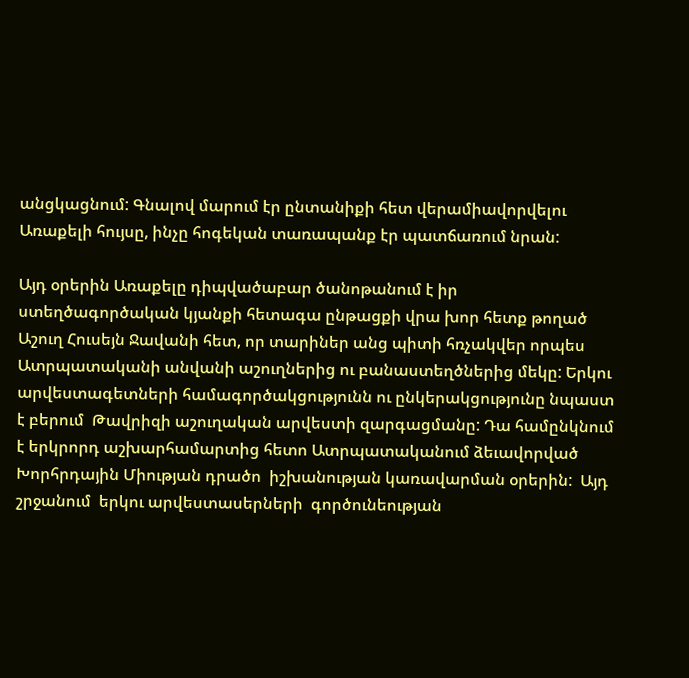անցկացնում: Գնալով մարում էր ընտանիքի հետ վերամիավորվելու Առաքելի հույսը, ինչը հոգեկան տառապանք էր պատճառում նրան:

Այդ օրերին Առաքելը դիպվածաբար ծանոթանում է իր ստեղծագործական կյանքի հետագա ընթացքի վրա խոր հետք թողած  Աշուղ Հուսեյն Ջավանի հետ, որ տարիներ անց պիտի հռչակվեր որպես Ատրպատականի անվանի աշուղներից ու բանաստեղծներից մեկը: Երկու արվեստագետների համագործակցությունն ու ընկերակցությունը նպաստ է բերում  Թավրիզի աշուղական արվեստի զարգացմանը: Դա համընկնում է երկրորդ աշխարհամարտից հետո Ատրպատականում ձեւավորված  Խորհրդային Միության դրածո  իշխանության կառավարման օրերին:  Այդ շրջանում  երկու արվեստասերների  գործունեության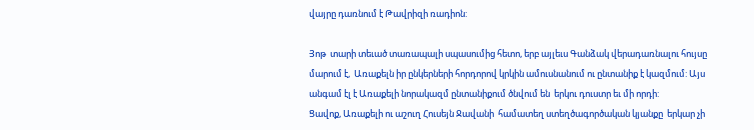վայրը դառնում է Թավրիզի ռադիոն:

Յոթ  տարի տեւած տառապալի սպասումից հետո, երբ այլեւս Գանձակ վերադառնալու հույսը մարում է,  Առաքելն իր ընկերների հորդորով կրկին ամուսնանում ու ընտանիք է կազմում: Այս անգամ էլ է Առաքելի նորակազմ ընտանիքում ծնվում են  երկու դուստր եւ մի որդի:
Ցավոք, Առաքելի ու աշուղ Հուսեյն Ջավանի  համատեղ ստեղծագործական կյանքը  երկար չի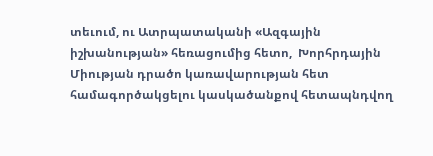տեւում, ու Ատրպատականի «Ազգային  իշխանության» հեռացումից հետո,  Խորհրդային Միության դրածո կառավարության հետ համագործակցելու կասկածանքով հետապնդվող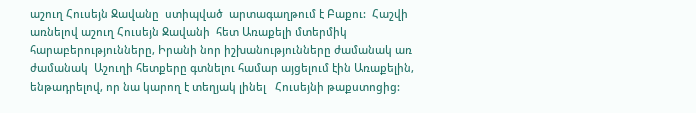աշուղ Հուսեյն Ջավանը  ստիպված  արտագաղթում է Բաքու:  Հաշվի առնելով աշուղ Հուսեյն Ջավանի  հետ Առաքելի մտերմիկ հարաբերությունները, Իրանի նոր իշխանությունները ժամանակ առ ժամանակ  Աշուղի հետքերը գտնելու համար այցելում էին Առաքելին, ենթադրելով, որ նա կարող է տեղյակ լինել   Հուսեյնի թաքստոցից: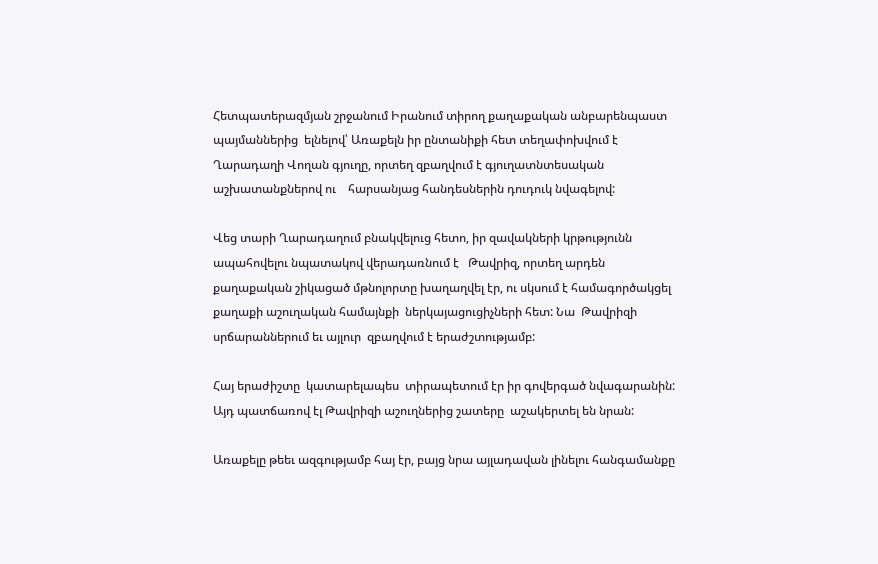Հետպատերազմյան շրջանում Իրանում տիրող քաղաքական անբարենպաստ պայմաններից  ելնելով՝ Առաքելն իր ընտանիքի հետ տեղափոխվում է Ղարադաղի Վողան գյուղը, որտեղ զբաղվում է գյուղատնտեսական աշխատանքներով ու    հարսանյաց հանդեսներին դուդուկ նվագելով:

Վեց տարի Ղարադաղում բնակվելուց հետո, իր զավակների կրթությունն ապահովելու նպատակով վերադառնում է   Թավրիզ, որտեղ արդեն քաղաքական շիկացած մթնոլորտը խաղաղվել էր, ու սկսում է համագործակցել քաղաքի աշուղական համայնքի  ներկայացուցիչների հետ: Նա  Թավրիզի  սրճարաններում եւ այլուր  զբաղվում է երաժշտությամբ:

Հայ երաժիշտը  կատարելապես  տիրապետում էր իր գովերգած նվագարանին: Այդ պատճառով էլ Թավրիզի աշուղներից շատերը  աշակերտել են նրան:

Առաքելը թեեւ ազգությամբ հայ էր, բայց նրա այլադավան լինելու հանգամանքը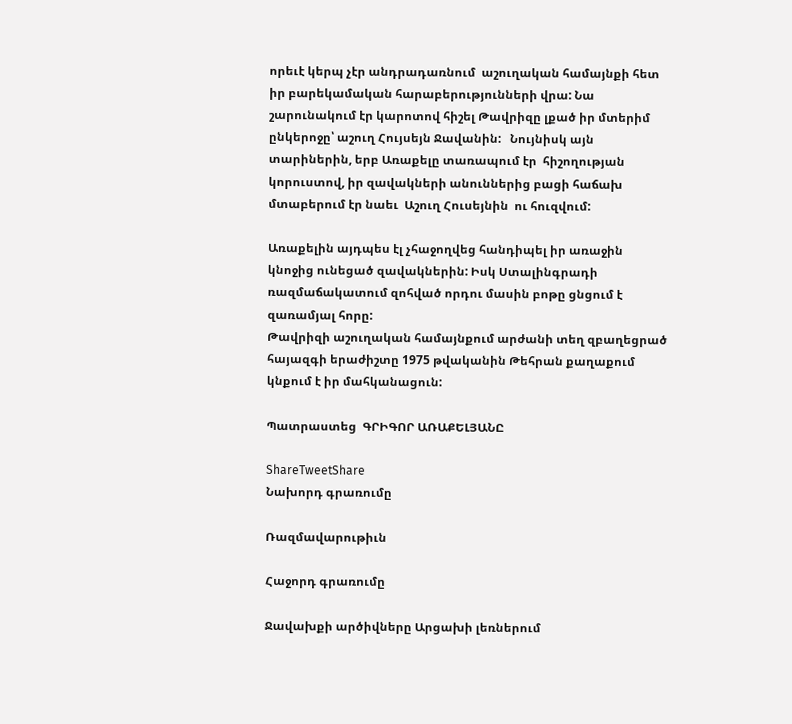որեւէ կերպ չէր անդրադառնում  աշուղական համայնքի հետ իր բարեկամական հարաբերությունների վրա: Նա շարունակում էր կարոտով հիշել Թավրիզը լքած իր մտերիմ ընկերոջը՝ աշուղ Հույսեյն Ջավանին:   Նույնիսկ այն տարիներին, երբ Առաքելը տառապում էր  հիշողության կորուստով, իր զավակների անուններից բացի հաճախ մտաբերում էր նաեւ  Աշուղ Հուսեյնին  ու հուզվում:

Առաքելին այդպես էլ չհաջողվեց հանդիպել իր առաջին կնոջից ունեցած զավակներին: Իսկ Ստալինգրադի ռազմաճակատում զոհված որդու մասին բոթը ցնցում է զառամյալ հորը:
Թավրիզի աշուղական համայնքում արժանի տեղ զբաղեցրած հայազգի երաժիշտը 1975 թվականին Թեհրան քաղաքում կնքում է իր մահկանացուն:

Պատրաստեց  ԳՐԻԳՈՐ ԱՌԱՔԵԼՅԱՆԸ

ShareTweetShare
Նախորդ գրառումը

Ռազմավարութիւն

Հաջորդ գրառումը

Ջավախքի արծիվները Արցախի լեռներում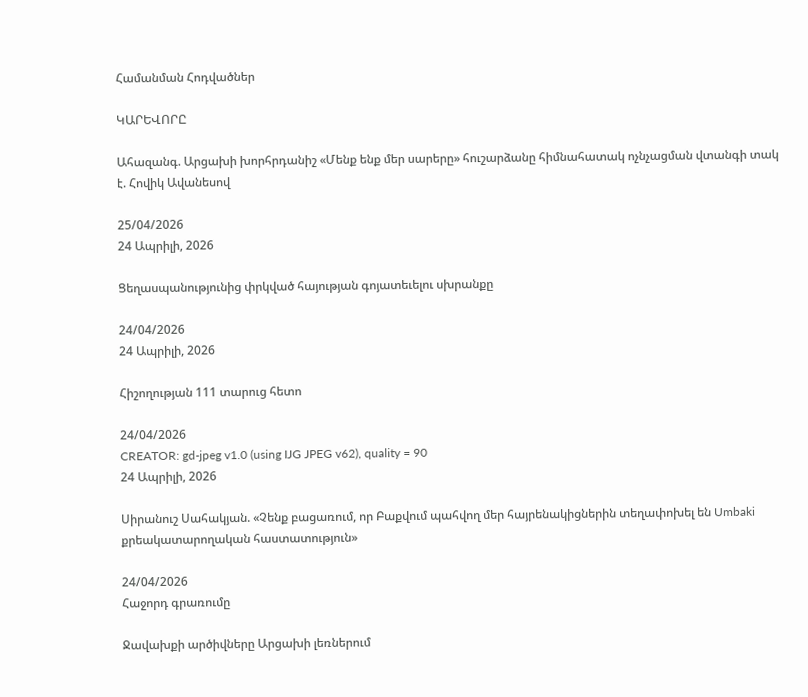Համանման Հոդվածներ

ԿԱՐԵՎՈՐԸ

Ահազանգ. Արցախի խորհրդանիշ «Մենք ենք մեր սարերը» հուշարձանը հիմնահատակ ոչնչացման վտանգի տակ է. Հովիկ Ավանեսով

25/04/2026
24 Ապրիլի, 2026

Ցեղասպանությունից փրկված հայության գոյատեւելու սխրանքը

24/04/2026
24 Ապրիլի, 2026

Հիշողության 111 տարուց հետո

24/04/2026
CREATOR: gd-jpeg v1.0 (using IJG JPEG v62), quality = 90
24 Ապրիլի, 2026

Սիրանուշ Սահակյան. «Չենք բացառում, որ Բաքվում պահվող մեր հայրենակիցներին տեղափոխել են Umbaki քրեակատարողական հաստատություն»

24/04/2026
Հաջորդ գրառումը

Ջավախքի արծիվները Արցախի լեռներում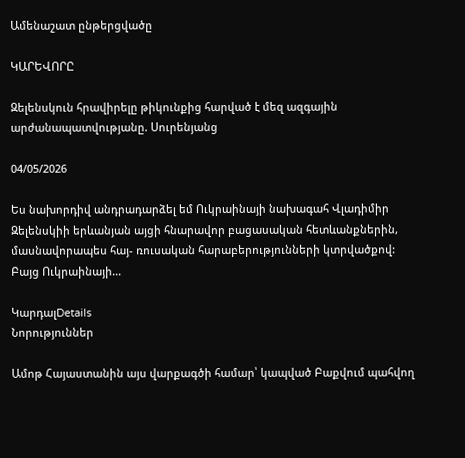Ամենաշատ ընթերցվածը

ԿԱՐԵՎՈՐԸ

Զելենսկուն հրավիրելը թիկունքից հարված է մեզ ազգային արժանապատվությանը. Սուրենյանց

04/05/2026

Ես նախորդիվ անդրադարձել եմ Ուկրաինայի նախագահ Վլադիմիր Զելենսկիի երևանյան այցի հնարավոր բացասական հետևանքներին, մասնավորապես հայ- ռուսական հարաբերությունների կտրվածքով: Բայց Ուկրաինայի...

ԿարդալDetails
Նորություններ

Ամոթ Հայաստանին այս վարքագծի համար՝ կապված Բաքվում պահվող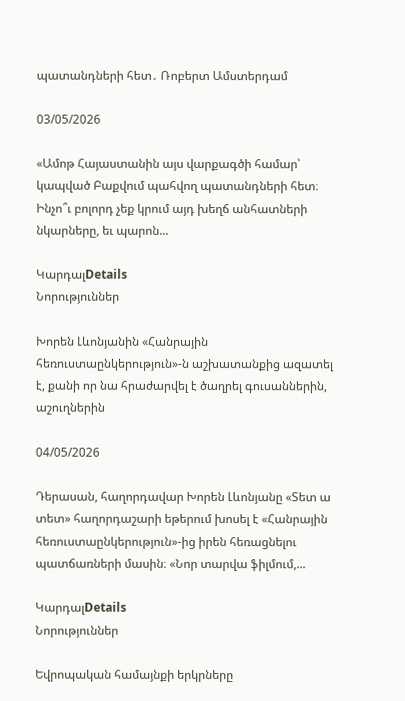պատանդների հետ․ Ռոբերտ Ամստերդամ

03/05/2026

«Ամոթ Հայաստանին այս վարքագծի համար՝ կապված Բաքվում պահվող պատանդների հետ։ Ինչո՞ւ բոլորդ չեք կրում այդ խեղճ անհատների նկարները, եւ պարոն...

ԿարդալDetails
Նորություններ

Խորեն Լևոնյանին «Հանրային հեռուստաընկերություն»-ն աշխատանքից ազատել է, քանի որ նա հրաժարվել է ծաղրել գուսաններին, աշուղներին

04/05/2026

Դերասան, հաղորդավար Խորեն Լևոնյանը «Տետ ա տետ» հաղորդաշարի եթերում խոսել է «Հանրային հեռուստաընկերություն»-ից իրեն հեռացնելու պատճառների մասին։ «Նոր տարվա ֆիլմում,...

ԿարդալDetails
Նորություններ

Եվրոպական համայնքի երկրները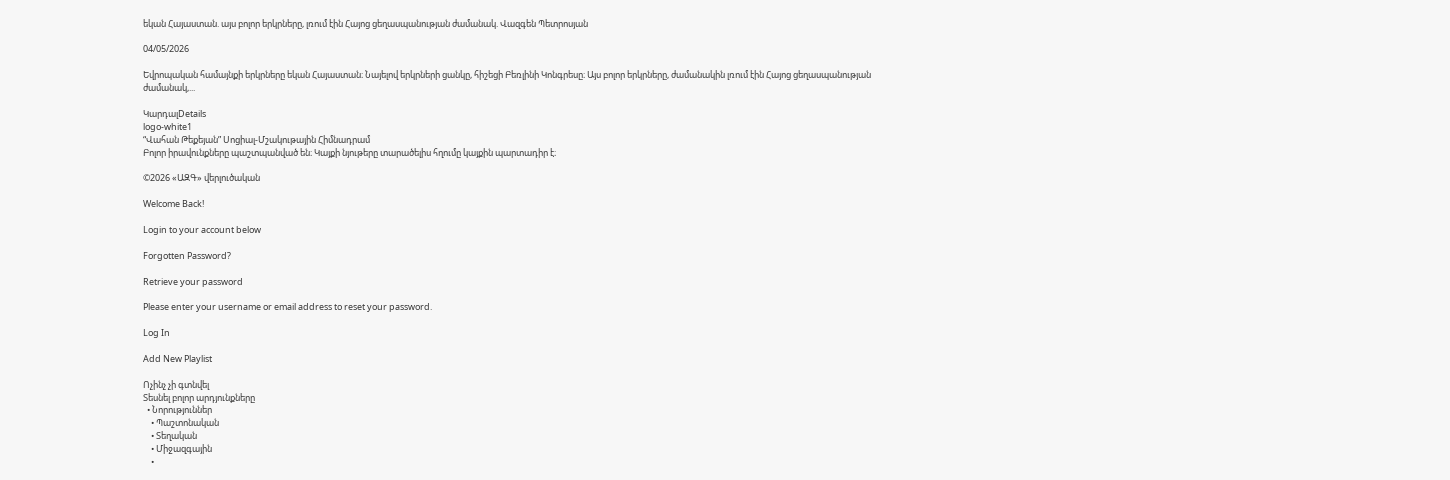եկան Հայաստան. այս բոլոր երկրները, լռում էին Հայոց ցեղասպանության ժամանակ. Վազգեն Պետրոսյան

04/05/2026

Եվրոպական համայնքի երկրները եկան Հայաստան։ Նայելով երկրների ցանկը, հիշեցի Բեռլինի Կոնգրեսը։ Այս բոլոր երկրները, ժամանակին լռում էին Հայոց ցեղասպանության ժամանակ,...

ԿարդալDetails
logo-white1
“Վահան Թեքեյան” Սոցիալ-Մշակութային Հիմնադրամ
Բոլոր իրավունքները պաշտպանված են։ Կայքի նյութերը տարածելիս հղումը կայքին պարտադիր է։

©2026 «ԱԶԳ» վերլուծական

Welcome Back!

Login to your account below

Forgotten Password?

Retrieve your password

Please enter your username or email address to reset your password.

Log In

Add New Playlist

Ոչինչ չի գտնվել
Տեսնել բոլոր արդյունքները
  • Նորություններ
    • Պաշտոնական
    • Տեղական
    • Միջազգային
    •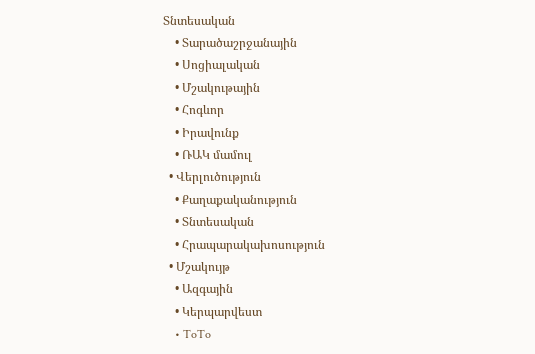Տնտեսական
    • Տարածաշրջանային
    • Սոցիալական
    • Մշակութային
    • Հոգևոր
    • Իրավունք
    • ՌԱԿ մամուլ
  • Վերլուծություն
    • Քաղաքականություն
    • Տնտեսական
    • Հրապարակախոսություն
  • Մշակույթ
    • Ազգային
    • Կերպարվեստ
    • ToTo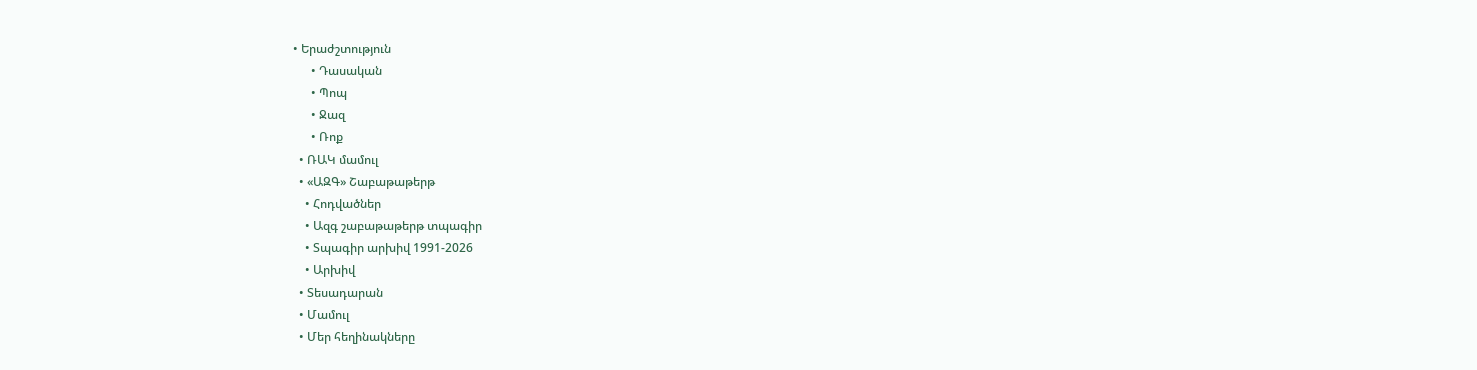• Երաժշտություն
      • Դասական
      • Պոպ
      • Ջազ
      • Ռոք
  • ՌԱԿ մամուլ
  • «ԱԶԳ» Շաբաթաթերթ
    • Հոդվածներ
    • Ազգ շաբաթաթերթ տպագիր
    • Տպագիր արխիվ 1991-2026
    • Արխիվ
  • Տեսադարան
  • Մամուլ
  • Մեր հեղինակները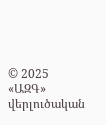© 2025 «ԱԶԳ» վերլուծական